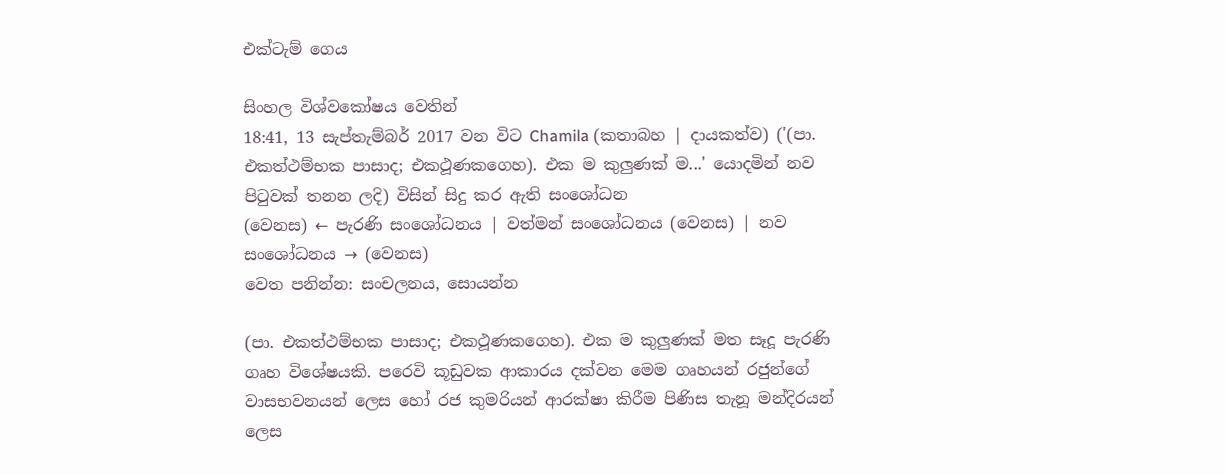එක්ටැම් ගෙය

සිංහල විශ්වකෝෂය වෙතින්
18:41, 13 සැප්තැම්බර් 2017 වන විට Chamila (කතාබහ | දායකත්ව) ('(පා. එකත්ථම්භක පාසාද; එකථූණකගෙහ). එක ම කුලුණක් ම...' යොදමින් නව පිටුවක් තනන ලදි) විසින් සිදු කර ඇති සංශෝධන
(වෙනස) ← පැරණි සංශෝධනය | වත්මන් සංශෝධනය (වෙනස) | නව සංශෝධනය → (වෙනස)
වෙත පනින්න: සංචලනය, සොයන්න

(පා. එකත්ථම්භක පාසාද; එකථූණකගෙහ). එක ම කුලුණක් මත සෑදූ පැරණි ගෘහ විශේෂයකි. පරෙවි කූඩුවක ආකාරය දක්වන මෙම ගෘහයන් රජුන්ගේ වාසභවනයන් ලෙස හෝ රජ කුමරියන් ආරක්ෂා කිරීම පිණිස තැනූ මන්දිරයන් ලෙස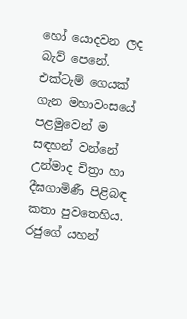හෝ යොදවන ලද බැව් පෙනේ. එක්ටැම් ගෙයක් ගැන මහාවංසයේ පළමුවෙන් ම සඳහන් වන්නේ උන්මාද චිත්‍රා හා දීඝගාමිණී පිළිබඳ කතා පුවතෙහිය. රජුගේ යහන්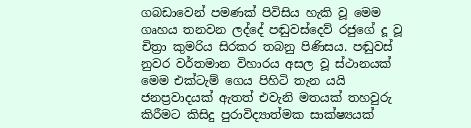ගබඩාවෙන් පමණක් පිවිසිය හැකි වූ මෙම ගෘහය තනවන ලද්දේ පඬුවස්දෙව් රජුගේ දූ වූ චිත්‍රා කුමරිය සිරකර තබනු පිණිසය. පඬුවස් නුවර වර්තමාන විහාරය අසල වූ ස්ථානයක් මෙම එක්ටැම් ගෙය පිහිටි තැන යයි ජනප්‍රවාදයක් ඇතත් එවැනි මතයක් තහවුරු කිරීමට කිසිදු පුරාවිද්‍යාත්මක සාක්ෂ්‍යයක්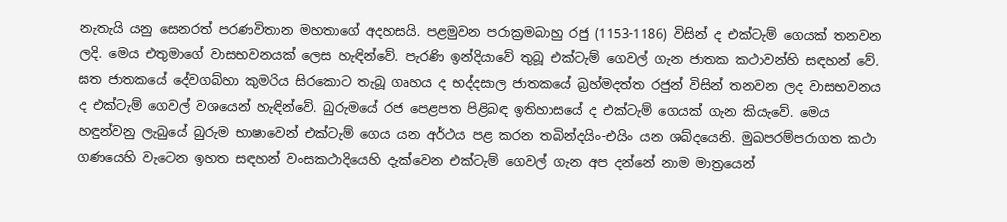නැතැයි යනු සෙනරත් පරණවිතාන මහතාගේ අදහසයි. පළමුවන පරාක්‍රමබාහු රජු (1153-1186) විසින් ද එක්ටැම් ගෙයක් තනවන ලදි. මෙය එතුමාගේ වාසභවනයක් ලෙස හැඳින්වේ. පැරණි ඉන්දියාවේ තුබූ එක්ටැම් ගෙවල් ගැන ජාතක කථාවන්හි සඳහන් වේ. ඝත ජාතකයේ දේවගබ්හා කුමරිය සිරකොට තැබූ ගෘහය ද භද්දසාල ජාතකයේ බ්‍රහ්මදත්ත රජුන් විසින් තනවන ලද වාසභවනය ද එක්ටැම් ගෙවල් වශයෙන් හැඳින්වේ. බුරුමයේ රජ පෙළපත පිළිබඳ ඉතිහාසයේ ද එක්ටැම් ගෙයක් ගැන කියැවේ. මෙය හඳුන්වනු ලැබුයේ බුරුම භාෂාවෙන් එක්ටැම් ගෙය යන අර්ථය පළ කරන තබින්දයිං-එයිං යන ශබ්දයෙනි. මුඛපරම්පරාගත කථා ගණයෙහි වැටෙන ඉහත සඳහන් වංසකථාදියෙහි දැක්වෙන එක්ටැම් ගෙවල් ගැන අප දන්නේ නාම මාත්‍රයෙන්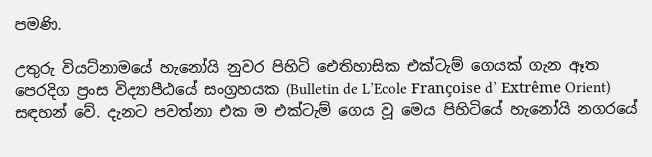පමණි.

උතුරු වියට්නාමයේ හැනෝයි නුවර පිහිටි ඓතිහාසික එක්ටැම් ගෙයක් ගැන ඈත පෙරදිග ප්‍රංස විද්‍යාපීඨයේ සංග්‍රහයක (Bulletin de L’Ecole Françoise d’ Extrême Orient) සඳහන් වේ. දැනට පවත්නා එක ම එක්ටැම් ගෙය වූ මෙය පිහිටියේ හැනෝයි නගරයේ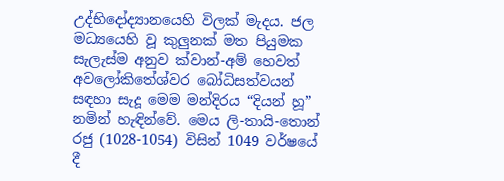උද්භිදෝද්‍යානයෙහි විලක් මැදය. ජල මධ්‍යයෙහි වූ කුලුනක් මත පියුමක සැලැස්ම අනුව ක්වාන්-අම් හෙවත් අවලෝකිතේශ්වර බෝධිසත්වයන් සඳහා සැදූ මෙම මන්දිරය “දියන් හූ” නමින් හැඳින්වේ. මෙය ලි-තායි-තොන් රජු (1028-1054) විසින් 1049 වර්ෂයේ දී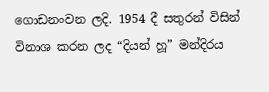ගොඩනංවන ලදි. 1954 දී සතුරන් විසින් විනාශ කරන ලද “දියන් හූ” මන්දිරය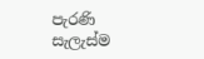පැරණි සැලැස්ම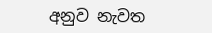අනුව නැවත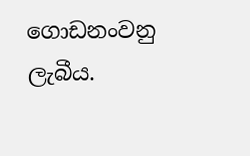ගොඩනංවනු ලැබීය.